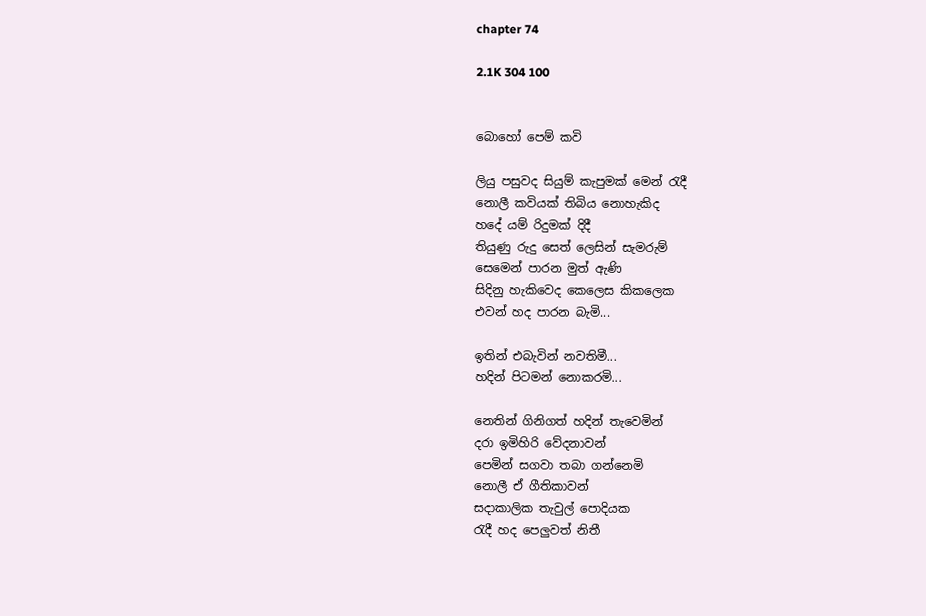chapter 74

2.1K 304 100


බොහෝ පෙම් කවි

ලියු පසුවද සියුම් කැපුමක් මෙන් රැදී
නොලී කවියක් තිබිය නොහැකිද
හදේ යම් රිදුමක් දිදී
තියුණු රුදු සෙත් ලෙසින් සැමරුම්
සෙමෙන් පාරන මුත් ඇණි
සිදිනු හැකිවෙද කෙලෙස කිකලෙක
එවන් හද පාරන බැමි...

ඉතින් එබැවින් නවතිමී...
හදින් පිටමන් නොකරමි...

නෙතින් ගිනිගත් හදින් තැවෙමින්
දරා ඉමිහිරි වේදනාවන්
පෙමින් සගවා තබා ගන්නෙමි
නොලී ඒ ගීතිකාවන්
සදාකාලික තැවුල් පොදියක
රැදී හද පෙලුවත් නිතී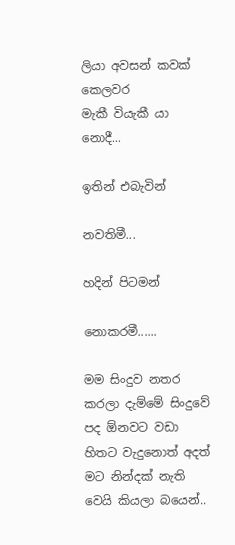ලියා අවසන් කවක් කෙලවර
මැකී වියැකී යා නොදී...

ඉතින් එබැවින්

නවතිමී...

හදින් පිටමන්

නොකරමී......

මම සිංදුව නතර කරලා දැම්මේ සිංදුවේ පද ඕනවට වඩා හිතට වැදුනොත් අදත් මට නින්දක් නැති වෙයි කියලා බයෙන්..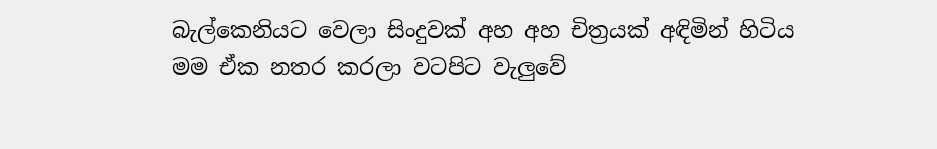බැල්කෙනියට වෙලා සිංදුවක් අහ අහ චිත්‍රයක් අඳිමින් හිටිය මම ඒක නතර කරලා වටපිට වැලුවේ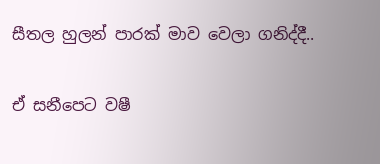සීතල හුලන් පාරක් මාව වෙලා ගනිද්දී..

ඒ සනීපෙට වෂී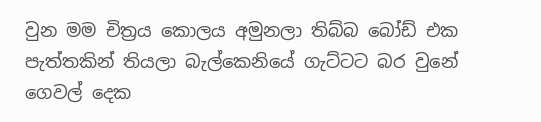වුන මම චිත්‍රය කොලය අමුනලා තිබ්බ බෝඩ් එක පැත්තකින් තියලා බැල්කෙනියේ ගැට්ටට බර වුනේ ගෙවල් දෙක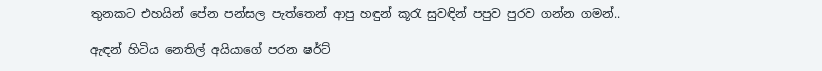තුනකට එහයින් පේන පන්සල පැත්තෙන් ආපු හඳුන් කූරැ සුවඳින් පපුව පුරව ගන්න ගමන්..

ඇඳන් හිටිය නෙතිල් අයියාගේ පරන ෂර්ට්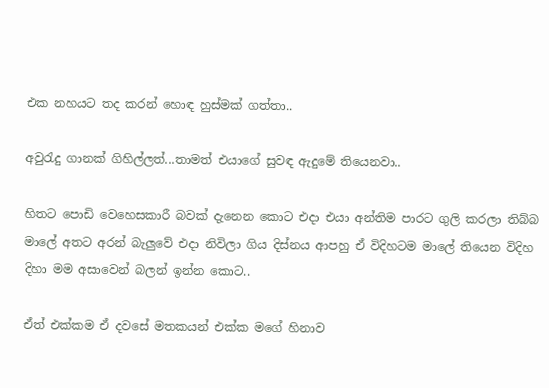එක නහයට තද කරන් හොඳ හුස්මක් ගත්තා..

අවුරැදු ගානක් ගිහිල්ලත්...තාමත් එයාගේ සුවඳ ඇදුමේ තියෙනවා..

හිතට පොඩි වෙහෙසකාරී බවක් දැනෙන කොට එදා එයා අන්තිම පාරට ගුලි කරලා තිබ්බ මාලේ අතට අරන් බැලුවේ එදා නිවිලා ගිය දිස්නය ආපහු ඒ විදිහටම මාලේ තියෙන විදිහ දිහා මම අසාවෙන් බලන් ඉන්න කොට..

ඒත් එක්කම ඒ දවසේ මතකයන් එක්ක මගේ හිනාව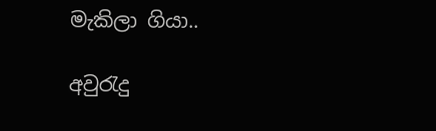මැකිලා ගියා..

අවුරැදු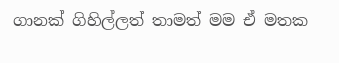ගානක් ගිහිල්ලත් තාමත් මම ඒ මතක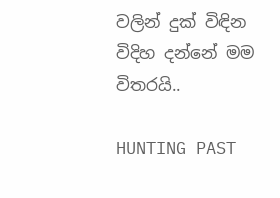වලින් දුක් විඳින විදිහ දන්නේ මම විතරයි..

HUNTING PAST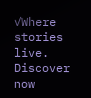✓Where stories live. Discover now